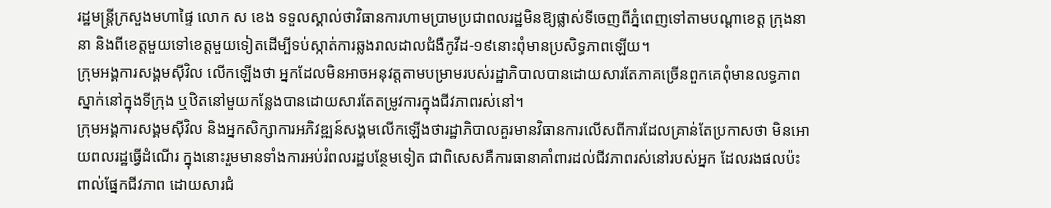រដ្ឋមន្ត្រីក្រសួងមហាផ្ទៃ លោក ស ខេង ទទួលស្គាល់ថាវិធានការហាមប្រាមប្រជាពលរដ្ឋមិនឱ្យផ្លាស់ទីចេញពីភ្នំពេញទៅតាមបណ្ដាខេត្ត ក្រុងនានា និងពីខេត្តមួយទៅខេត្តមួយទៀតដើម្បីទប់ស្កាត់ការឆ្លងរាលដាលជំងឺកូវីដ-១៩នោះពុំមានប្រសិទ្ធភាពឡើយ។
ក្រុមអង្គការសង្គមស៊ីវិល លើកឡើងថា អ្នកដែលមិនអាចអនុវត្តតាមបម្រាមរបស់រដ្ឋាភិបាលបានដោយសារតែភាគច្រើនពួកគេពុំមានលទ្ធភាពស្នាក់នៅក្នុងទីក្រុង ឬឋិតនៅមួយកន្លែងបានដោយសារតែតម្រូវការក្នុងជីវភាពរស់នៅ។
ក្រុមអង្គការសង្គមស៊ីវិល និងអ្នកសិក្សាការអភិវឌ្ឍន៍សង្គមលើកឡើងថារដ្ឋាភិបាលគួរមានវិធានការលើសពីការដែលគ្រាន់តែប្រកាសថា មិនអោយពលរដ្ឋធ្វើដំណើរ ក្នុងនោះរួមមានទាំងការអប់រំពលរដ្ឋបន្ថែមទៀត ជាពិសេសគឺការធានាគាំពារដល់ជីវភាពរស់នៅរបស់អ្នក ដែលរងផលប៉ះពាល់ផ្នែកជីវភាព ដោយសារជំ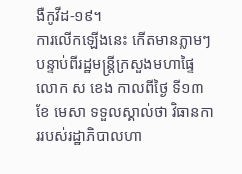ងឺកូវីដ-១៩។
ការលើកឡើងនេះ កើតមានភ្លាមៗ បន្ទាប់ពីរដ្ឋមន្ត្រីក្រសួងមហាផ្ទៃលោក ស ខេង កាលពីថ្ងៃ ទី១៣ ខែ មេសា ទទួលស្គាល់ថា វិធានការរបស់រដ្ឋាភិបាលហា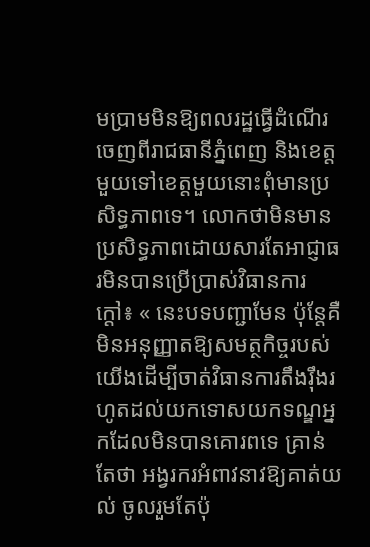មប្រាមមិនឱ្យពលរដ្ឋធ្វើដំណើរចេញពីរាជធានីភ្នំពេញ និងខេត្តមួយទៅខេត្តមួយនោះពុំមានប្រសិទ្ធភាពទេ។ លោកថាមិនមានប្រសិទ្ធភាពដោយសារតែអាជ្ញាធរមិនបានប្រើប្រាស់វិធានការក្ដៅ៖ « នេះបទបញ្ជាមែន ប៉ុន្តែគឺ មិនអនុញ្ញាតឱ្យសមត្ថកិច្ចរបស់យើងដើម្បីចាត់វិធានការតឹងរ៉ឹងរហូតដល់យកទោសយកទណ្ឌអ្នកដែលមិនបានគោរពទេ គ្រាន់តែថា អង្វរករអំពាវនាវឱ្យគាត់យល់ ចូលរួមតែប៉ុ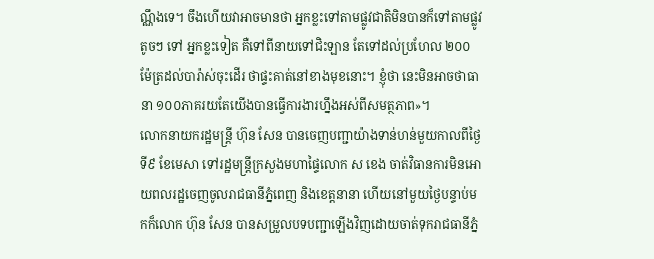ណ្ណឹងទេ។ ចឹងហើយវាអាចមានថា អ្នកខ្លះទៅតាមផ្លូវជាតិមិនបានក៏ទៅតាមផ្លូវតូចៗ ទៅ អ្នកខ្លះទៀត គឺទៅពីនាយទៅជិះឡាន តែទៅដល់ប្រហែល ២០០ម៉ែត្រដល់បារ៉ាស់ចុះដើរ ថាផ្ទះគាត់នៅខាងមុខនោះ។ ខ្ញុំថា នេះមិនអាចថាធានា ១០០ភាគរយតែយើងបានធ្វើការងារហ្នឹងអស់ពីសមត្ថភាព»។
លោកនាយករដ្ឋមន្រ្តី ហ៊ុន សែន បានចេញបញ្ជាយ៉ាងទាន់ហន់មួយកាលពីថ្ងៃទី៩ ខែមេសា ទៅរដ្ឋមន្ត្រីក្រសួងមហាផ្ទៃលោក ស ខេង ចាត់វិធានការមិនអោយពលរដ្ឋចេញចូលរាជធានីភ្នំពេញ និងខេត្តនានា ហើយនៅមួយថ្ងៃបន្ទាប់មកក៏លោក ហ៊ុន សែន បានសម្រួលបទបញ្ជាឡើងវិញដោយចាត់ទុករាជធានីភ្នំ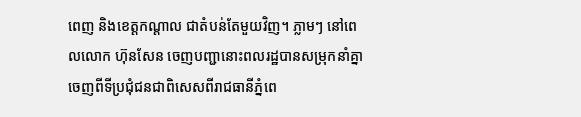ពេញ និងខេត្តកណ្ដាល ជាតំបន់តែមួយវិញ។ ភ្លាមៗ នៅពេលលោក ហ៊ុនសែន ចេញបញ្ជានោះពលរដ្ឋបានសម្រុកនាំគ្នាចេញពីទីប្រជុំជនជាពិសេសពីរាជធានីភ្នំពេ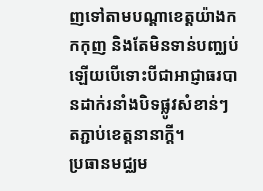ញទៅតាមបណ្ដាខេត្តយ៉ាងកកកុញ និងតែមិនទាន់បញ្ឈប់ឡើយបើទោះបីជាអាជ្ញាធរបានដាក់រនាំងបិទផ្លូវសំខាន់ៗតភ្ជាប់ខេត្តនានាក្ដី។
ប្រធានមជ្ឈម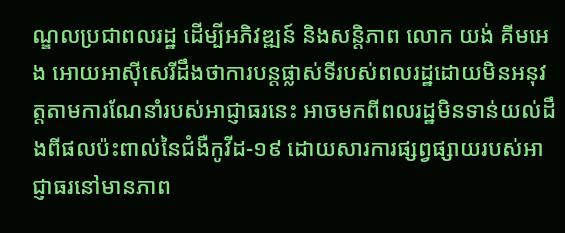ណ្ឌលប្រជាពលរដ្ឋ ដើម្បីអភិវឌ្ឍន៍ និងសន្តិភាព លោក យង់ គីមអេង អោយអាស៊ីសេរីដឹងថាការបន្តផ្លាស់ទីរបស់ពលរដ្ឋដោយមិនអនុវត្តតាមការណែនាំរបស់អាជ្ញាធរនេះ អាចមកពីពលរដ្ឋមិនទាន់យល់ដឹងពីផលប៉ះពាល់នៃជំងឺកូវីដ-១៩ ដោយសារការផ្សព្វផ្សាយរបស់អាជ្ញាធរនៅមានភាព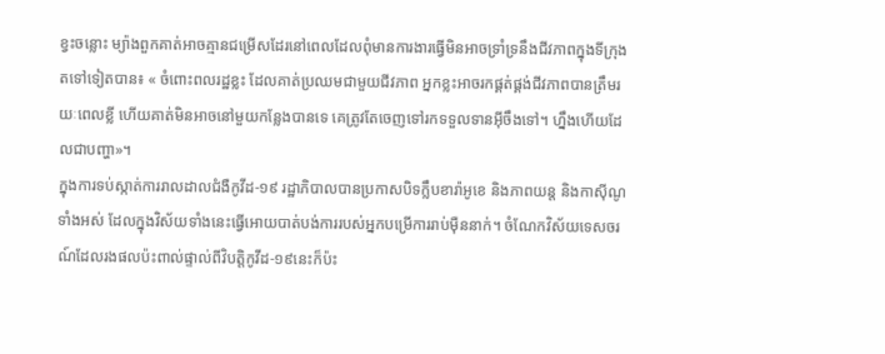ខ្វះចន្លោះ ម្យ៉ាងពួកគាត់អាចគ្មានជម្រើសដែរនៅពេលដែលពុំមានការងារធ្វើមិនអាចទ្រាំទ្រនឹងជីវភាពក្នុងទីក្រុងតទៅទៀតបាន៖ « ចំពោះពលរដ្ឋខ្លះ ដែលគាត់ប្រឈមជាមួយជីវភាព អ្នកខ្លះអាចរកផ្គត់ផ្គង់ជីវភាពបានត្រឹមរយៈពេលខ្លី ហើយគាត់មិនអាចនៅមួយកន្លែងបានទេ គេត្រូវតែចេញទៅរកទទួលទានអ៊ីចឹងទៅ។ ហ្នឹងហើយដែលជាបញ្ហា»។
ក្នុងការទប់ស្កាត់ការរាលដាលជំងឺកូវីដ-១៩ រដ្ឋាភិបាលបានប្រកាសបិទក្លឹបខារ៉ាអូខេ និងភាពយន្ត និងកាស៊ីណូទាំងអស់ ដែលក្នុងវិស័យទាំងនេះធ្វើអោយបាត់បង់ការរបស់អ្នកបម្រើការរាប់ម៉ឺននាក់។ ចំណែកវិស័យទេសចរណ៍ដែលរងផលប៉ះពាល់ផ្ទាល់ពីវិបត្តិកូវីដ-១៩នេះក៏ប៉ះ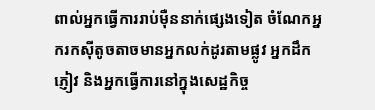ពាល់អ្នកធ្វើការរាប់ម៉ឺននាក់ផ្សេងទៀត ចំណែកអ្នករកស៊ីតូចតាចមានអ្នកលក់ដូរតាមផ្លូវ អ្នកដឹកភ្ញៀវ និងអ្នកធ្វើការនៅក្នុងសេដ្ឋកិច្ច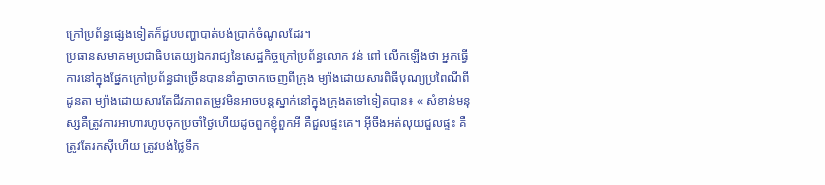ក្រៅប្រព័ន្ធផ្សេងទៀតក៏ជួបបញ្ហាបាត់បង់ប្រាក់ចំណូលដែរ។
ប្រធានសមាគមប្រជាធិបតេយ្យឯករាជ្យនៃសេដ្ឋកិច្ចក្រៅប្រព័ន្ធលោក វន់ ពៅ លើកឡើងថា អ្នកធ្វើការនៅក្នុងផ្នែកក្រៅប្រព័ន្ធជាច្រើនបាននាំគ្នាចាកចេញពីក្រុង ម្យ៉ាងដោយសារពិធីបុណ្យប្រពៃណីពីដូនតា ម្យ៉ាងដោយសារតែជីវភាពតម្រូវមិនអាចបន្តស្នាក់នៅក្នុងក្រុងតទៅទៀតបាន៖ « សំខាន់មនុស្សគឺត្រូវការអាហារហូបចុកប្រចាំថ្ងៃហើយដូចពួកខ្ញុំពួកអី គឺជួលផ្ទះគេ។ អ៊ីចឹងអត់លុយជួលផ្ទះ គឺត្រូវតែរកស៊ីហើយ ត្រូវបង់ថ្លៃទឹក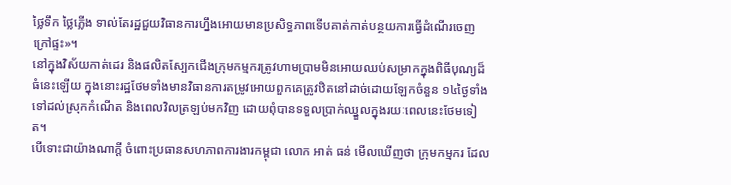ថ្លៃទឹក ថ្លៃភ្លើង ទាល់តែរដ្ឋជួយវិធានការហ្នឹងអោយមានប្រសិទ្ធភាពទើបគាត់កាត់បន្ថយការធ្វើដំណើរចេញក្រៅផ្ទះ»។
នៅក្នុងវិស័យកាត់ដេរ និងផលិតស្បែកជើងក្រុមកម្មករត្រូវហាមប្រាមមិនអោយឈប់សម្រាកក្នុងពិធីបុណ្យដ៏ធំនេះឡើយ ក្នុងនោះរដ្ឋថែមទាំងមានវិធានការតម្រូវអោយពួកគេត្រូវឋិតនៅដាច់ដោយឡែកចំនួន ១៤ថ្ងៃទាំងទៅដល់ស្រុកកំណើត និងពេលវិលត្រឡប់មកវិញ ដោយពុំបានទទួលប្រាក់ឈ្នួលក្នុងរយៈពេលនេះថែមទៀត។
បើទោះជាយ៉ាងណាក្ដី ចំពោះប្រធានសហភាពការងារកម្ពុជា លោក អាត់ ធន់ មើលឃើញថា ក្រុមកម្មករ ដែល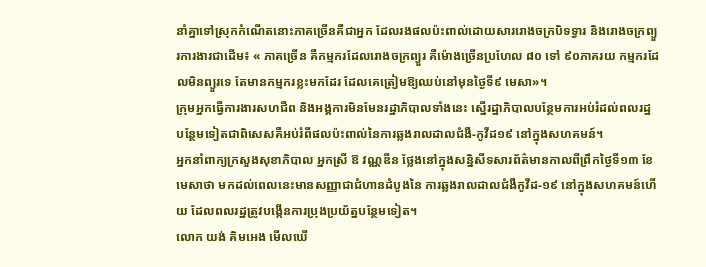នាំគ្នាទៅស្រុកកំណើតនោះភាគច្រើនគឺជាអ្នក ដែលរងផលប៉ះពាល់ដោយសាររោងចក្របិទទ្វារ និងរោងចក្រព្យួរការងារជាដើម៖ « ភាគច្រើន គឺកម្មករដែលរោងចក្រព្យួរ គឺម៉ោងច្រើនប្រហែល ៨០ ទៅ ៩០ភាគរយ កម្មករដែលមិនព្យួរទេ តែមានកម្មករខ្លះមកដែរ ដែលគេត្រៀមឱ្យឈប់នៅមុនថ្ងៃទី៩ មេសា»។
ក្រុមអ្នកធ្វើការងារសហជីព និងអង្គការមិនមែនរដ្ឋាភិបាលទាំងនេះ ស្នើរដ្ឋាភិបាលបន្ថែមការអប់រំដល់ពលរដ្ឋ បន្ថែមទៀតជាពិសេសគឺអប់រំពីផលប៉ះពាល់នៃការឆ្លងរាលដាលជំងឺ-កូវីដ១៩ នៅក្នុងសហគមន៍។
អ្នកនាំពាក្យក្រសួងសុខាភិបាល អ្នកស្រី ឱ វណ្ណឌីន ថ្លែងនៅក្នុងសន្និសីទសារព័ត៌មានកាលពីព្រឹកថ្ងៃទី១៣ ខែមេសាថា មកដល់ពេលនេះមានសញ្ញាជាជំហានដំបូងនៃ ការឆ្លងរាលដាលជំងឺកូវីដ-១៩ នៅក្នុងសហគមន៍ហើយ ដែលពលរដ្ឋត្រូវបង្កើនការប្រុងប្រយ័ត្នបន្ថែមទៀត។
លោក យង់ គិមអេង មើលឃើ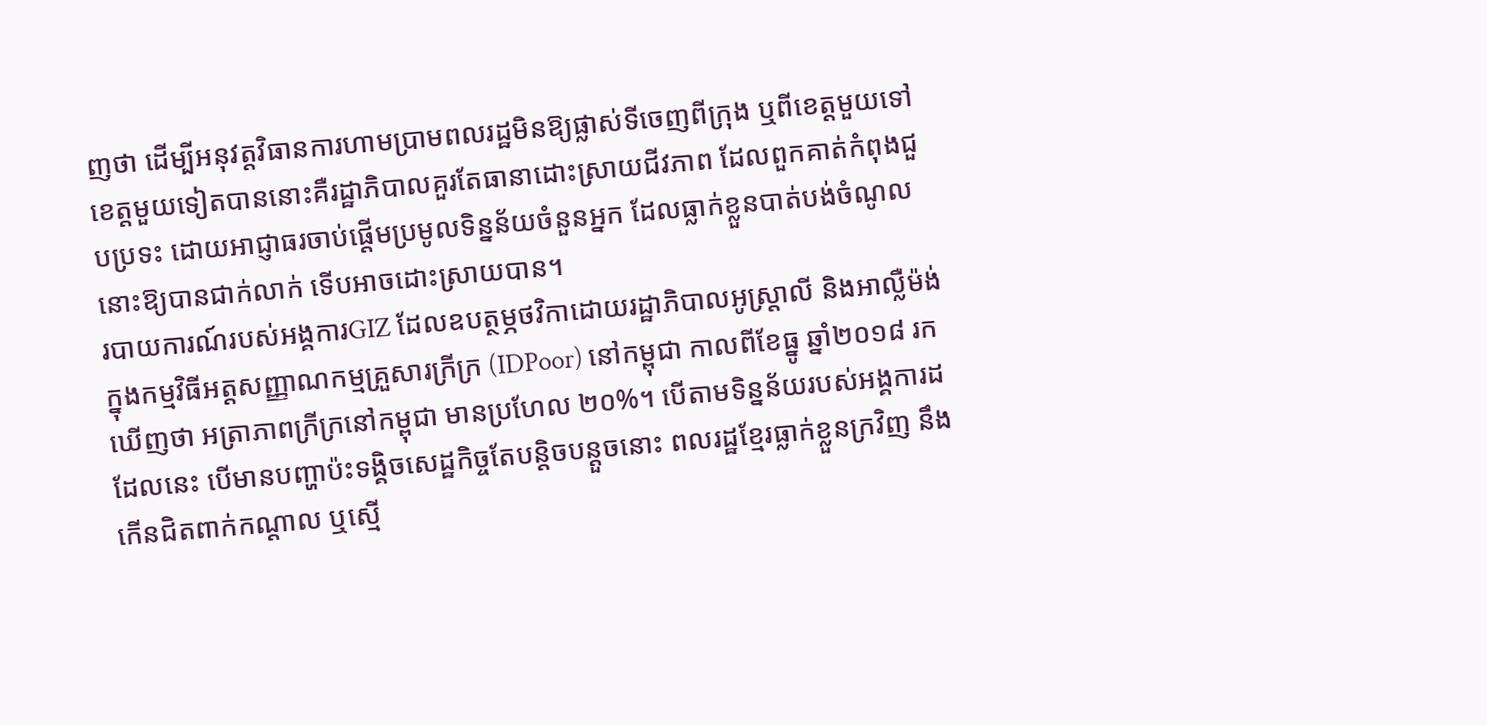ញថា ដើម្បីអនុវត្តវិធានការហាមប្រាមពលរដ្ឋមិនឱ្យផ្លាស់ទីចេញពីក្រុង ឬពីខេត្តមួយទៅខេត្តមួយទៀតបាននោះគឺរដ្ឋាភិបាលគួរតែធានាដោះស្រាយជីវភាព ដែលពួកគាត់កំពុងជួបប្រទះ ដោយអាជ្ញាធរចាប់ផ្ដើមប្រមូលទិន្នន័យចំនួនអ្នក ដែលធ្លាក់ខ្លួនបាត់បង់ចំណូលនោះឱ្យបានជាក់លាក់ ទើបអាចដោះស្រាយបាន។
របាយការណ៍របស់អង្គការGIZ ដែលឧបត្ថម្ភថវិកាដោយរដ្ឋាភិបាលអូស្ត្រាលី និងអាល្លឺម៉ង់ ក្នុងកម្មវិធីអត្តសញ្ញាណកម្មគ្រួសារក្រីក្រ (IDPoor) នៅកម្ពុជា កាលពីខែធ្នូ ឆ្នាំ២០១៨ រកឃើញថា អត្រាភាពក្រីក្រនៅកម្ពុជា មានប្រហែល ២០%។ បើតាមទិន្នន័យរបស់អង្គការដដែលនេះ បើមានបញ្ហាប៉ះទង្គិចសេដ្ឋកិច្ចតែបន្តិចបន្តួចនោះ ពលរដ្ឋខ្មែរធ្លាក់ខ្លួនក្រវិញ នឹងកើនជិតពាក់កណ្ដាល ឬស្មើ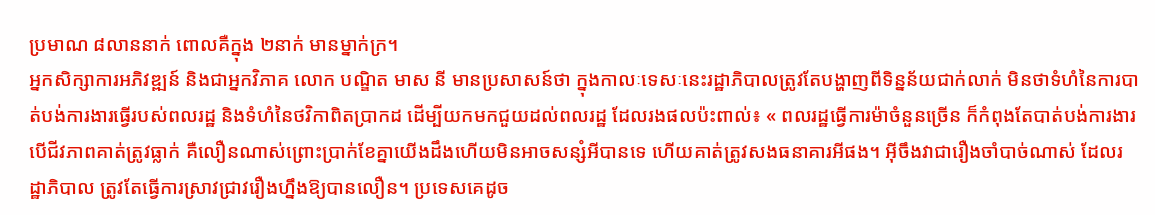ប្រមាណ ៨លាននាក់ ពោលគឺក្នុង ២នាក់ មានម្នាក់ក្រ។
អ្នកសិក្សាការអភិវឌ្ឍន៍ និងជាអ្នកវិភាគ លោក បណ្ឌិត មាស នី មានប្រសាសន៍ថា ក្នុងកាលៈទេសៈនេះរដ្ឋាភិបាលត្រូវតែបង្ហាញពីទិន្នន័យជាក់លាក់ មិនថាទំហំនៃការបាត់បង់ការងារធ្វើរបស់ពលរដ្ឋ និងទំហំនៃថវិកាពិតប្រាកដ ដើម្បីយកមកជួយដល់ពលរដ្ឋ ដែលរងផលប៉ះពាល់៖ « ពលរដ្ឋធ្វើការម៉ាចំនួនច្រើន ក៏កំពុងតែបាត់បង់ការងារ បើជីវភាពគាត់ត្រូវធ្លាក់ គឺលឿនណាស់ព្រោះប្រាក់ខែគ្នាយើងដឹងហើយមិនអាចសន្សំអីបានទេ ហើយគាត់ត្រូវសងធនាគារអីផង។ អ៊ីចឹងវាជារឿងចាំបាច់ណាស់ ដែលរដ្ឋាភិបាល ត្រូវតែធ្វើការស្រាវជ្រាវរឿងហ្នឹងឱ្យបានលឿន។ ប្រទេសគេដូច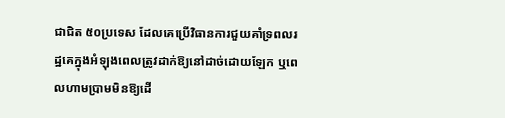ជាជិត ៥០ប្រទេស ដែលគេប្រើវិធានការជួយគាំទ្រពលរដ្ឋគេក្នុងអំឡុងពេលត្រូវដាក់ឱ្យនៅដាច់ដោយឡែក ឬពេលហាមប្រាមមិនឱ្យដើ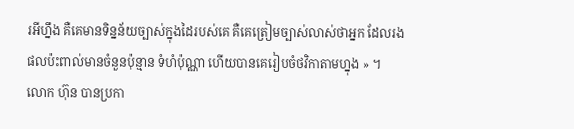រអីហ្នឹង គឺគេមានទិន្នន័យច្បាស់ក្នុងដៃរបស់គេ គឺគេត្រៀមច្បាស់លាស់ថាអ្នក ដែលរងផលប៉ះពាល់មានចំនួនប៉ុន្មាន ទំហំប៉ុណ្ណា ហើយបានគេរៀបចំថវិកាតាមហ្នុង » ។
លោក ហ៊ុន បានប្រកា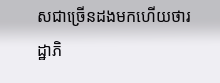សជាច្រើនដងមកហើយថារដ្ឋាភិ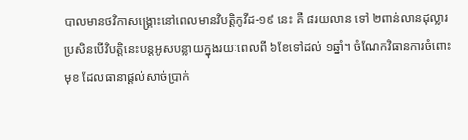បាលមានថវិកាសង្គ្រោះនៅពេលមានវិបត្តិកូវីដ-១៩ នេះ គឺ ៨រយលាន ទៅ ២ពាន់លានដុល្លារ ប្រសិនបើវិបត្តិនេះបន្តអូសបន្លាយក្នុងរយៈពេលពី ៦ខែទៅដល់ ១ឆ្នាំ។ ចំណែកវិធានការចំពោះមុខ ដែលធានាផ្ដល់សាច់ប្រាក់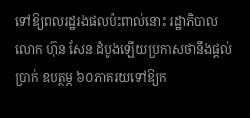ទៅឱ្យពលរដ្ឋរងផលប៉ះពាល់នោះ រដ្ឋាភិបាល លោក ហ៊ុន សែន ដំបូងឡើយប្រកាសថានឹងផ្ដល់ប្រាក់ ឧបត្ថម្ភ ៦០ភាគរយទៅឱ្យក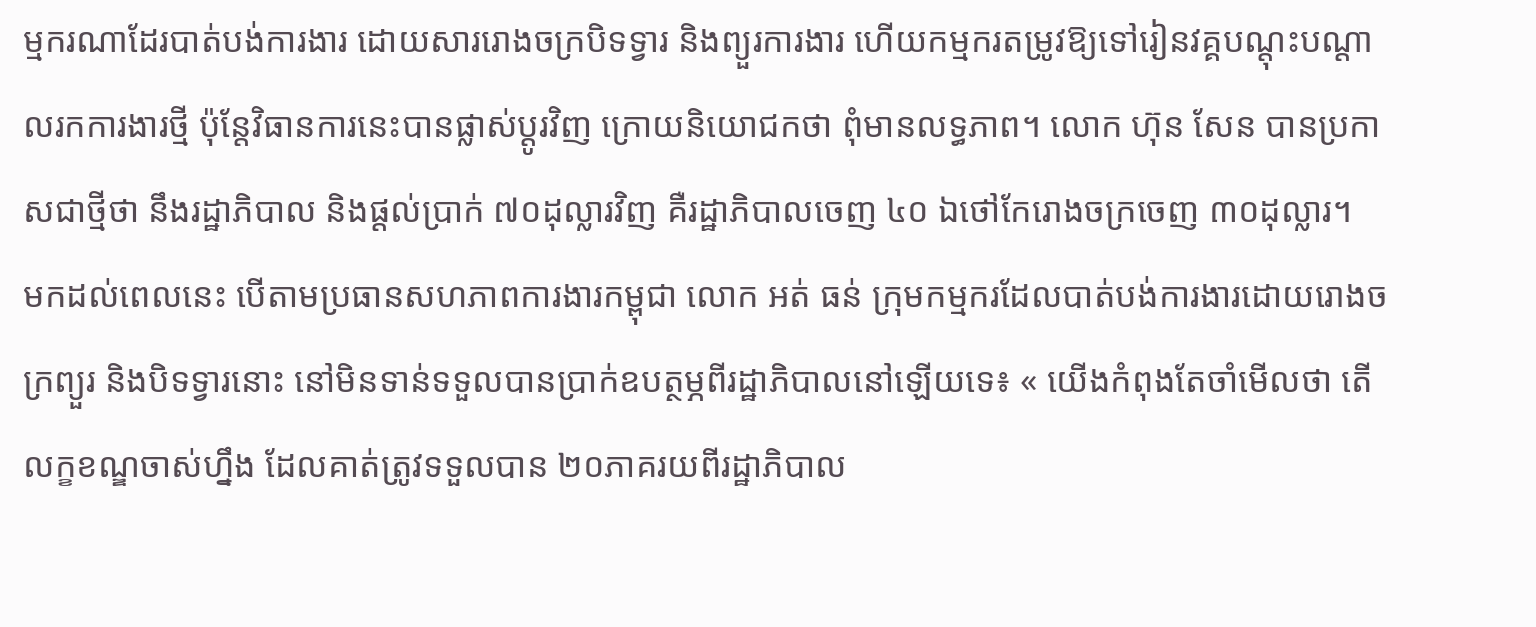ម្មករណាដែរបាត់បង់ការងារ ដោយសាររោងចក្របិទទ្វារ និងព្យួរការងារ ហើយកម្មករតម្រូវឱ្យទៅរៀនវគ្គបណ្ដុះបណ្ដាលរកការងារថ្មី ប៉ុន្តែវិធានការនេះបានផ្លាស់ប្ដូរវិញ ក្រោយនិយោជកថា ពុំមានលទ្ធភាព។ លោក ហ៊ុន សែន បានប្រកាសជាថ្មីថា នឹងរដ្ឋាភិបាល និងផ្ដល់ប្រាក់ ៧០ដុល្លារវិញ គឺរដ្ឋាភិបាលចេញ ៤០ ឯថៅកែរោងចក្រចេញ ៣០ដុល្លារ។
មកដល់ពេលនេះ បើតាមប្រធានសហភាពការងារកម្ពុជា លោក អត់ ធន់ ក្រុមកម្មករដែលបាត់បង់ការងារដោយរោងចក្រព្យួរ និងបិទទ្វារនោះ នៅមិនទាន់ទទួលបានប្រាក់ឧបត្ថម្ភពីរដ្ឋាភិបាលនៅឡើយទេ៖ « យើងកំពុងតែចាំមើលថា តើលក្ខខណ្ឌចាស់ហ្នឹង ដែលគាត់ត្រូវទទួលបាន ២០ភាគរយពីរដ្ឋាភិបាល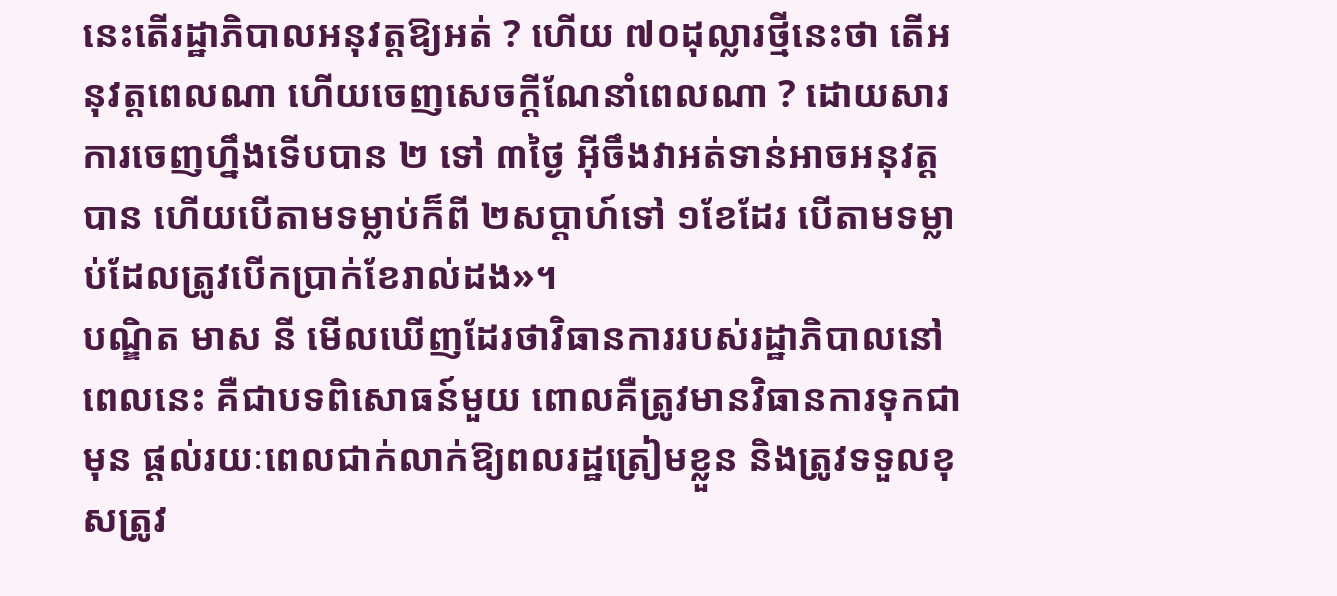នេះតើរដ្ឋាភិបាលអនុវត្តឱ្យអត់ ? ហើយ ៧០ដុល្លារថ្មីនេះថា តើអនុវត្តពេលណា ហើយចេញសេចក្ដីណែនាំពេលណា ? ដោយសារការចេញហ្នឹងទើបបាន ២ ទៅ ៣ថ្ងៃ អ៊ីចឹងវាអត់ទាន់អាចអនុវត្តបាន ហើយបើតាមទម្លាប់ក៏ពី ២សប្ដាហ៍ទៅ ១ខែដែរ បើតាមទម្លាប់ដែលត្រូវបើកប្រាក់ខែរាល់ដង»។
បណ្ឌិត មាស នី មើលឃើញដែរថាវិធានការរបស់រដ្ឋាភិបាលនៅពេលនេះ គឺជាបទពិសោធន៍មួយ ពោលគឺត្រូវមានវិធានការទុកជាមុន ផ្ដល់រយៈពេលជាក់លាក់ឱ្យពលរដ្ឋត្រៀមខ្លួន និងត្រូវទទួលខុសត្រូវ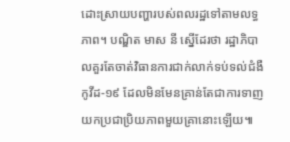ដោះស្រាយបញ្ហារបស់ពលរដ្ឋទៅតាមលទ្ធភាព។ បណ្ឌិត មាស នី ស្នើដែរថា រដ្ឋាភិបាលគួរតែចាត់វិធានការជាក់លាក់ទប់ទល់ជំងឺកូវីដ-១៩ ដែលមិនមែនគ្រាន់តែជាការទាញយកប្រជាប្រិយភាពមួយគ្រានោះឡើយ៕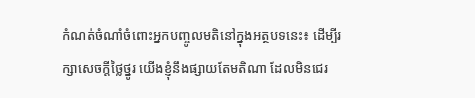កំណត់ចំណាំចំពោះអ្នកបញ្ចូលមតិនៅក្នុងអត្ថបទនេះ៖ ដើម្បីរក្សាសេចក្ដីថ្លៃថ្នូរ យើងខ្ញុំនឹងផ្សាយតែមតិណា ដែលមិនជេរ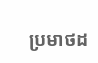ប្រមាថដ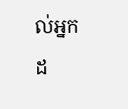ល់អ្នកដ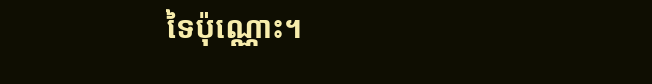ទៃប៉ុណ្ណោះ។